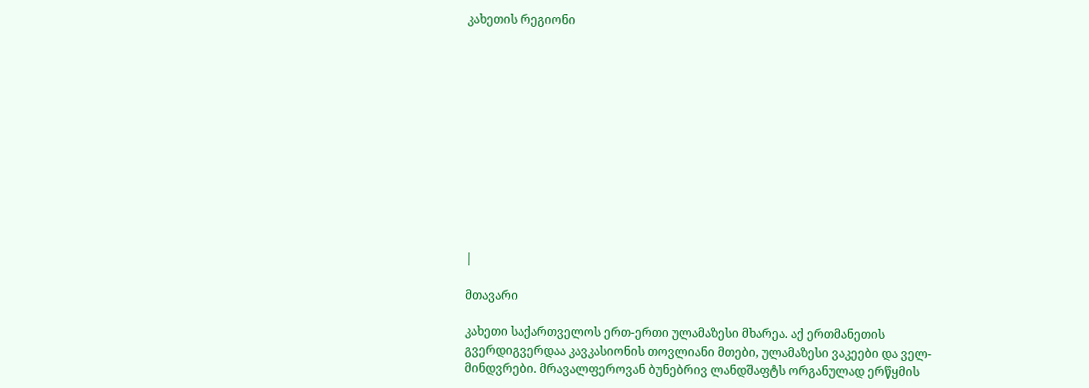კახეთის რეგიონი












|

მთავარი

კახეთი საქართველოს ერთ-ერთი ულამაზესი მხარეა. აქ ერთმანეთის გვერდიგვერდაა კავკასიონის თოვლიანი მთები, ულამაზესი ვაკეები და ველ-მინდვრები. მრავალფეროვან ბუნებრივ ლანდშაფტს ორგანულად ერწყმის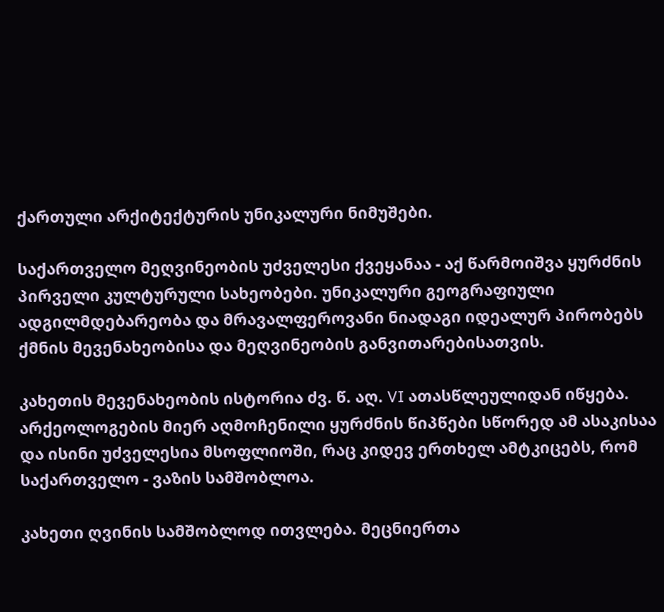ქართული არქიტექტურის უნიკალური ნიმუშები.

საქართველო მეღვინეობის უძველესი ქვეყანაა - აქ წარმოიშვა ყურძნის პირველი კულტურული სახეობები. უნიკალური გეოგრაფიული ადგილმდებარეობა და მრავალფეროვანი ნიადაგი იდეალურ პირობებს ქმნის მევენახეობისა და მეღვინეობის განვითარებისათვის.

კახეთის მევენახეობის ისტორია ძვ. წ. აღ. VI ათასწლეულიდან იწყება. არქეოლოგების მიერ აღმოჩენილი ყურძნის წიპწები სწორედ ამ ასაკისაა და ისინი უძველესია მსოფლიოში, რაც კიდევ ერთხელ ამტკიცებს, რომ  საქართველო - ვაზის სამშობლოა.

კახეთი ღვინის სამშობლოდ ითვლება. მეცნიერთა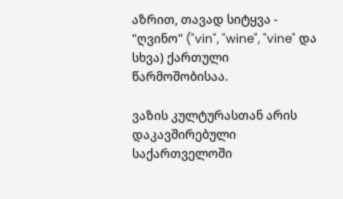აზრით, თავად სიტყვა - "ღვინო" ("vin", "wine", "vine" და სხვა) ქართული წარმოშობისაა.

ვაზის კულტურასთან არის დაკავშირებული საქართველოში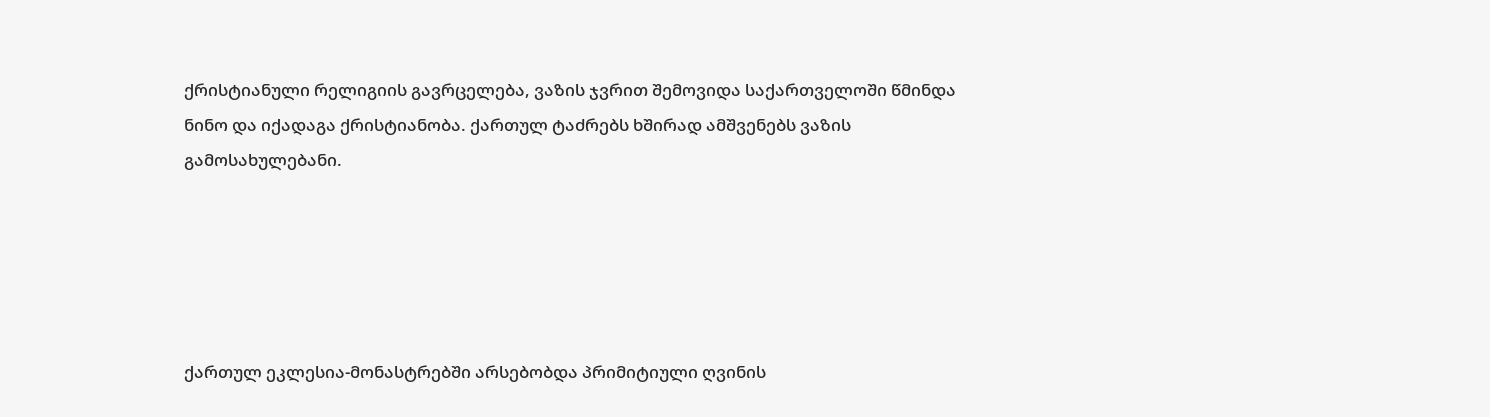ქრისტიანული რელიგიის გავრცელება, ვაზის ჯვრით შემოვიდა საქართველოში წმინდა ნინო და იქადაგა ქრისტიანობა. ქართულ ტაძრებს ხშირად ამშვენებს ვაზის გამოსახულებანი.





ქართულ ეკლესია-მონასტრებში არსებობდა პრიმიტიული ღვინის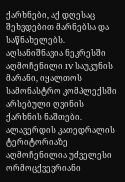ქარხნები, აქ დღესაც შეხვდებით მარნებსა და საწნახელებს. აღსანიშნავია ნეკრესში აღმოჩენილი IV საუკუნის მარანი, იყალთოს სამონასტრო კომპლექსში არსებული ღვინის ქარხნის ნაშთები. ალავერდის კათედრალის ტერიტორიაზე აღმოჩენილია უძველესი ორმოცქვევრიანი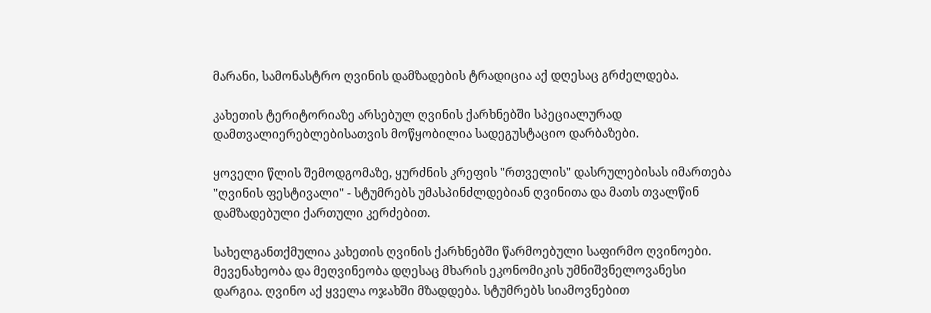მარანი, სამონასტრო ღვინის დამზადების ტრადიცია აქ დღესაც გრძელდება.

კახეთის ტერიტორიაზე არსებულ ღვინის ქარხნებში სპეციალურად დამთვალიერებლებისათვის მოწყობილია სადეგუსტაციო დარბაზები.

ყოველი წლის შემოდგომაზე, ყურძნის კრეფის "რთველის" დასრულებისას იმართება "ღვინის ფესტივალი" - სტუმრებს უმასპინძლდებიან ღვინითა და მათს თვალწინ დამზადებული ქართული კერძებით.

სახელგანთქმულია კახეთის ღვინის ქარხნებში წარმოებული საფირმო ღვინოები. მევენახეობა და მეღვინეობა დღესაც მხარის ეკონომიკის უმნიშვნელოვანესი დარგია. ღვინო აქ ყველა ოჯახში მზადდება. სტუმრებს სიამოვნებით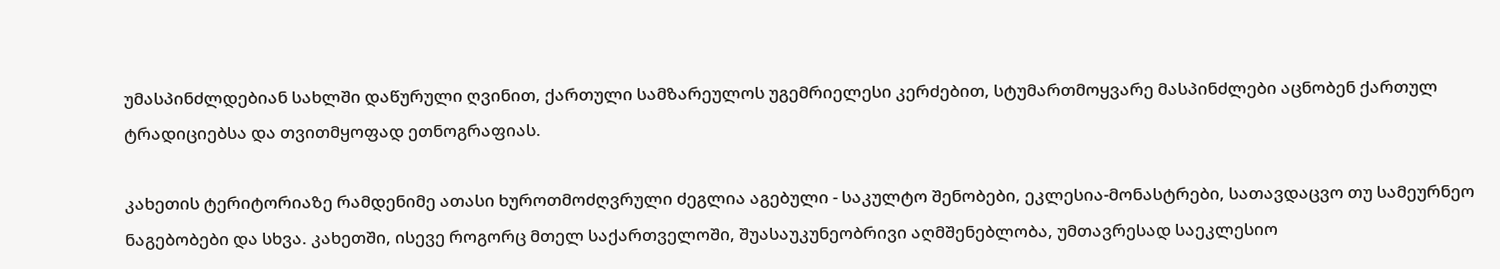უმასპინძლდებიან სახლში დაწურული ღვინით, ქართული სამზარეულოს უგემრიელესი კერძებით, სტუმართმოყვარე მასპინძლები აცნობენ ქართულ ტრადიციებსა და თვითმყოფად ეთნოგრაფიას.

კახეთის ტერიტორიაზე რამდენიმე ათასი ხუროთმოძღვრული ძეგლია აგებული - საკულტო შენობები, ეკლესია-მონასტრები, სათავდაცვო თუ სამეურნეო ნაგებობები და სხვა. კახეთში, ისევე როგორც მთელ საქართველოში, შუასაუკუნეობრივი აღმშენებლობა, უმთავრესად საეკლესიო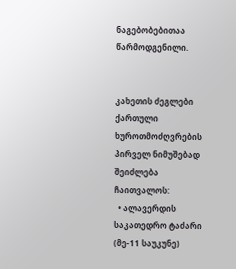ნაგებობებითაა წარმოდგენილი.


კახეთის ძეგლები ქართული ხუროთმოძღვრების პირველ ნიმუშებად შეიძლება ჩაითვალოს:
  • ალავერდის საკათედრო ტაძარი (მე-11 საუკუნე)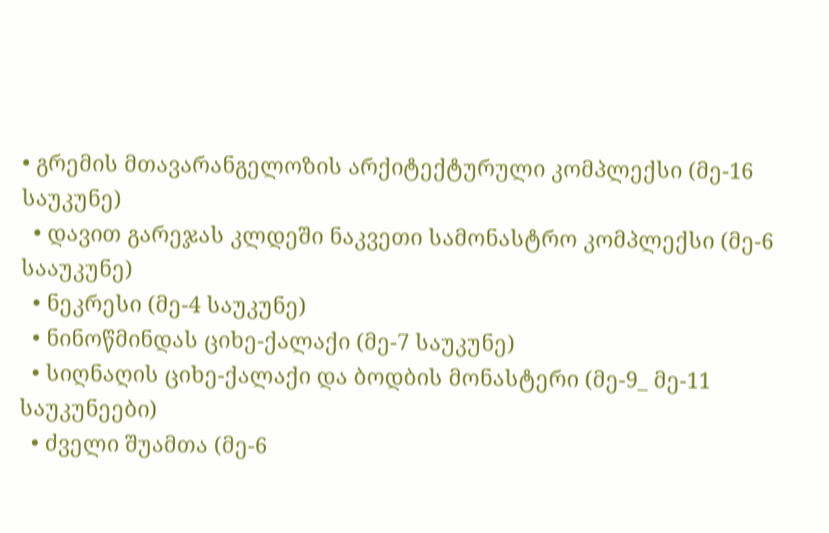• გრემის მთავარანგელოზის არქიტექტურული კომპლექსი (მე-16 საუკუნე)
  • დავით გარეჯას კლდეში ნაკვეთი სამონასტრო კომპლექსი (მე-6 სააუკუნე)
  • ნეკრესი (მე-4 საუკუნე)
  • ნინოწმინდას ციხე-ქალაქი (მე-7 საუკუნე)
  • სიღნაღის ციხე-ქალაქი და ბოდბის მონასტერი (მე-9_ მე-11 საუკუნეები)
  • ძველი შუამთა (მე-6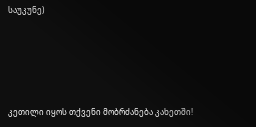საუკუნე)





კეთილი იყოს თქვენი მობრძანება კახეთში!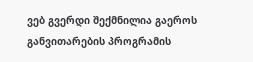ვებ გვერდი შექმნილია გაეროს განვითარების პროგრამის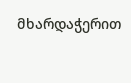მხარდაჭერით